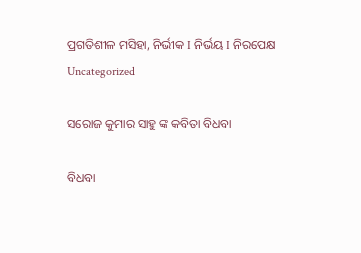ପ୍ରଗତିଶୀଳ ମସିହା, ନିର୍ଭୀକ I ନିର୍ଭୟ I ନିରପେକ୍ଷ
Uncategorized

ସରୋଜ କୁମାର ସାହୁ ଙ୍କ କବିତା ବିଧବା

ବିଧବା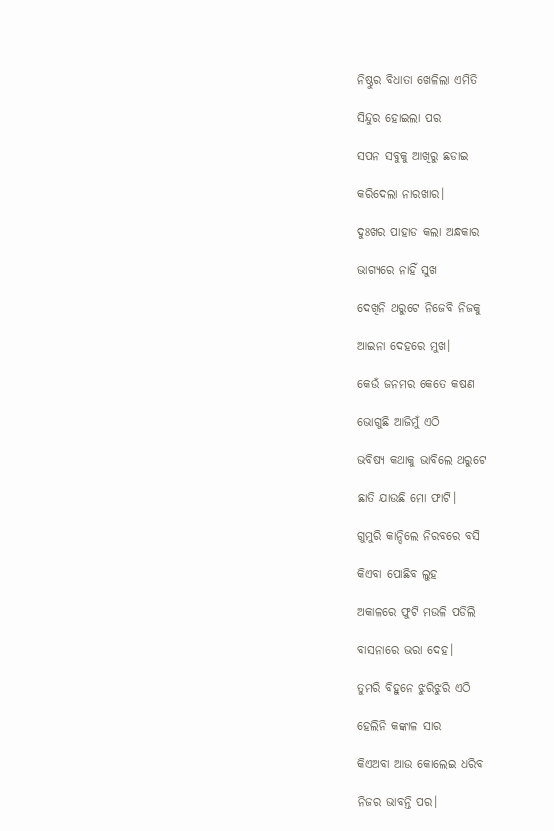ନିଷ୍ଠୁର ବିଧାତା ଖେଳିଲା ଏମିତି

ସିନ୍ଦୁର ହୋଇଲା ପର

ସପନ ସବୁକୁ ଆଖିରୁ ଛଡାଇ

କରିଦେଲା ନାରଖାର।

ଦୁଃଖର ପାହାଡ କଲା ଅନ୍ଧକାର

ଭାଗ୍ୟରେ ନାହିଁ ସୁଖ

ଦେଖିନି ଥରୁଟେ ନିଜେବି ନିଜକୁ

ଆଇନା ଦେହରେ ମୁଖ।

କେଉଁ ଜନମର କେତେ କଷଣ

ଭୋଗୁଛି ଆଜିମୁଁ ଏଠି

ଭବିଷ୍ୟ କଥାକୁ ଭାବିଲେ ଥରୁଟେ

ଛାତି ଯାଉଛି ମୋ ଫାଟି।

ଗୁମୁରି କାନ୍ଦିଲେ ନିରବରେ ବସି

କିଏବା ପୋଛିବ ଲୁହ

ଅକାଳରେ ଫୁଟି ମଉଳି ପଡିଲି

ବାସନାରେ ଭରା ଦେହ।

ତୁମରି ବିହୁନେ ଝୁରିଝୁରି ଏଠି

ହେଲିନି କଙ୍କାଳ ସାର

କିଏଅବା ଆଉ କୋଲେଇ ଧରିବ

ନିଜର ଭାବନ୍ତି ପର।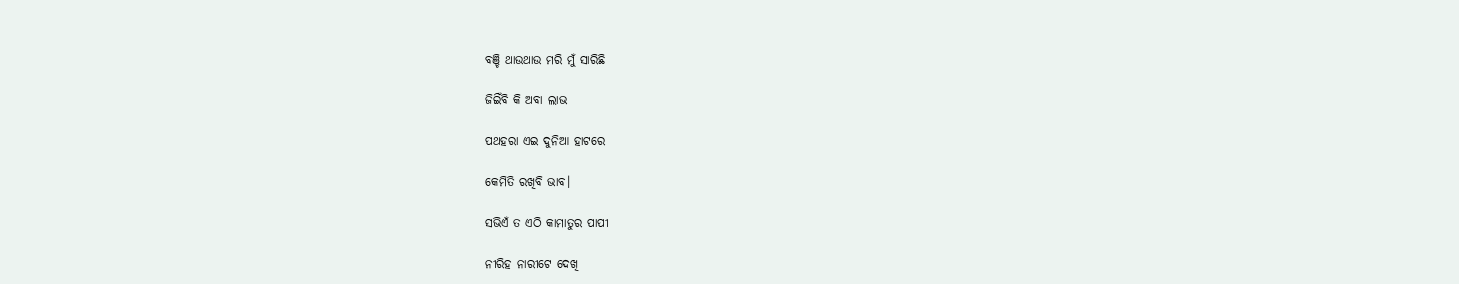ବଞ୍ଚି ଥାଉଥାଉ ମରି ମୁଁ ସାରିଛି

ଜିଇିଁବି କି ଅବା ଲାଭ

ପଥହରା ଏଇ ଦୁନିଆ ହାଟରେ

କେମିତି ରଖିବି ଭାବ।

ସଭିଏଁ ତ ଏଠି କାମାତୁର ପାପୀ

ନୀରିହ ନାରୀଟେ ଦେଖି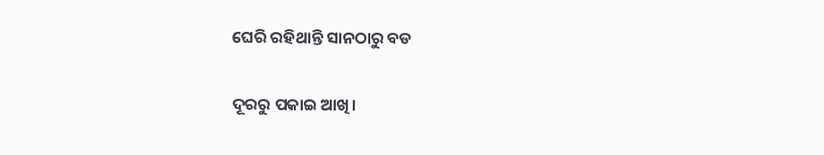ଘେରି ରହିଥାନ୍ତି ସାନଠାରୁ ବଡ

ଦୂରରୁ ପକାଇ ଆଖି।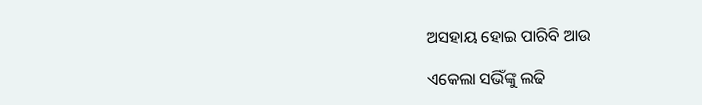ଅସହାୟ ହୋଇ ପାରିବି ଆଉ

ଏକେଲା ସଭିଁଙ୍କୁ ଲଢି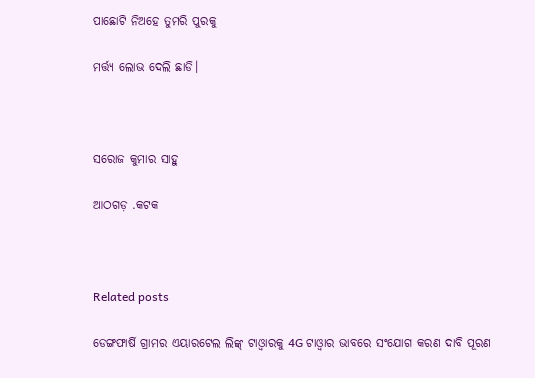ପାଛୋଟି ନିଅହେ ତୁମରି ପୁରକୁ

ମର୍ତ୍ତ୍ୟ ଲୋଭ ଦେଲି ଛାଡି।



ସରୋଜ କୁମାର ସାହୁ

ଆଠଗଡ଼ .କଟକ



Related posts

ଡେଙ୍ଗଫାର୍ଷି ଗ୍ରାମର ଏୟାରଟେଲ ଲିଙ୍କ୍ ଟାଓ୍ବାରକୁ 4G ଟାଓ୍ବାର ଭାବରେ ସଂଯୋଗ କରଣ ଦାବି ପୂରଣ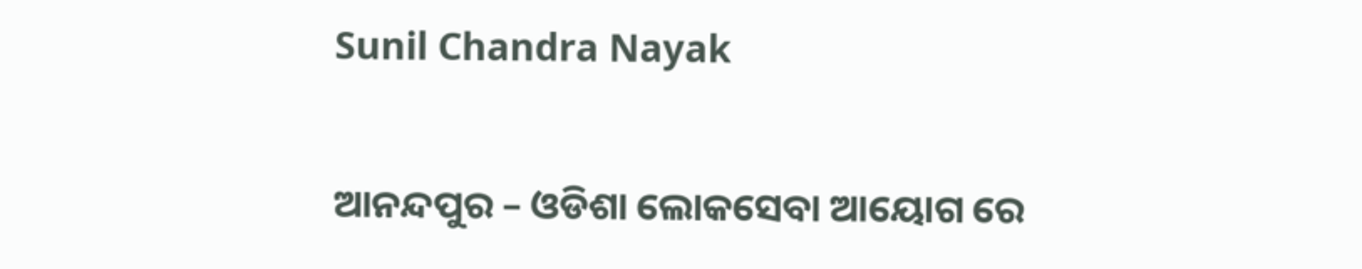Sunil Chandra Nayak

ଆନନ୍ଦପୁର – ଓଡିଶା ଲୋକସେବା ଆୟୋଗ ରେ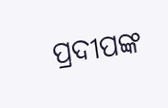ପ୍ରଦୀପଙ୍କ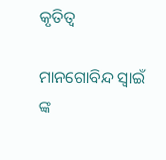କୃତିତ୍ବ

ମାନଗୋବିନ୍ଦ ସ୍ବାଇଁ ଙ୍କ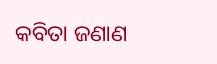କବିତା ଜଣାଣ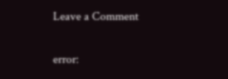Leave a Comment

error: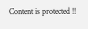Content is protected !!